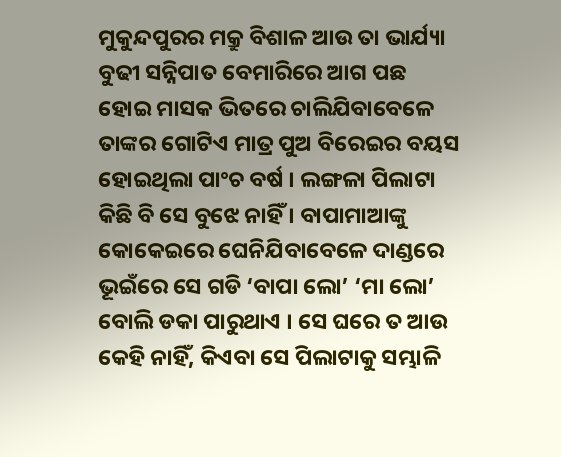ମୁକୁନ୍ଦପୁରର ମକ୍ରୁ ବିଶାଳ ଆଉ ତା ଭାର୍ଯ୍ୟା ବୁଢୀ ସନ୍ନିପାତ ବେମାରିରେ ଆଗ ପଛ ହୋଇ ମାସକ ଭିତରେ ଚାଲିଯିବାବେଳେ ତାଙ୍କର ଗୋଟିଏ ମାତ୍ର ପୁଅ ବିରେଇର ବୟସ ହୋଇଥିଲା ପାଂଚ ବର୍ଷ । ଲଙ୍ଗଳା ପିଲାଟା କିଛି ବି ସେ ବୁଝେ ନାହିଁ । ବାପାମାଆଙ୍କୁ କୋକେଇରେ ଘେନିଯିବାବେଳେ ଦାଣ୍ଡରେ ଭୂଇଁରେ ସେ ଗଡି ‘ବାପା ଲୋ’ ‘ମା ଲୋ’ ବୋଲି ଡକା ପାରୁଥାଏ । ସେ ଘରେ ତ ଆଉ କେହି ନାହିଁ, କିଏବା ସେ ପିଲାଟାକୁ ସମ୍ଭାଳି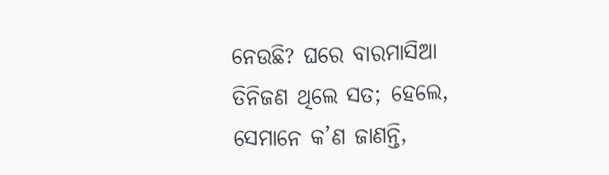ନେଉଛି? ଘରେ ବାରମାସିଆ ତିନିଜଣ ଥିଲେ ସତ; ହେଲେ, ସେମାନେ କ’ଣ ଜାଣନ୍ତି,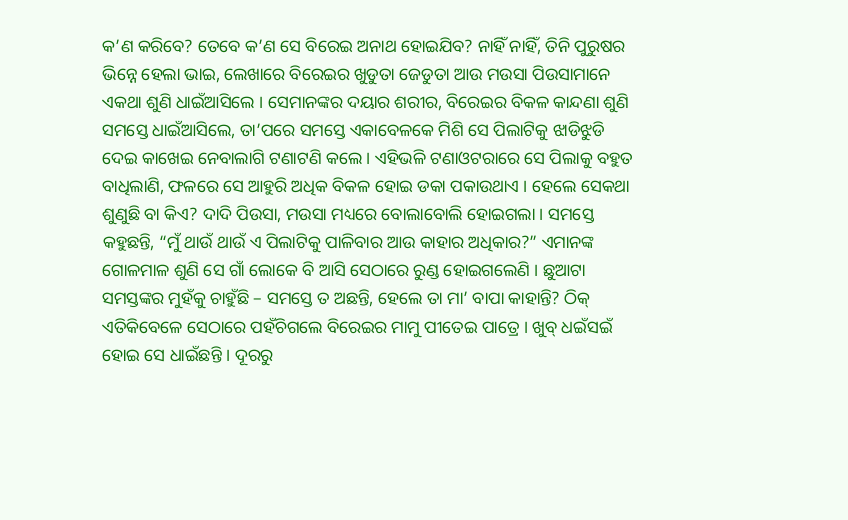କ’ଣ କରିବେ? ତେବେ କ’ଣ ସେ ବିରେଇ ଅନାଥ ହୋଇଯିବ? ନାହିଁ ନାହିଁ, ତିନି ପୁରୁଷର ଭିନ୍ନେ ହେଲା ଭାଇ, ଲେଖାରେ ବିରେଇର ଖୁଡୁତା ଜେଡୁତା ଆଉ ମଉସା ପିଉସାମାନେ ଏକଥା ଶୁଣି ଧାଇଁଆସିଲେ । ସେମାନଙ୍କର ଦୟାର ଶରୀର, ବିରେଇର ବିକଳ କାନ୍ଦଣା ଶୁଣି ସମସ୍ତେ ଧାଇଁଆସିଲେ, ତା’ପରେ ସମସ୍ତେ ଏକାବେଳକେ ମିଶି ସେ ପିଲାଟିକୁ ଝାଡିଝୁଡି ଦେଇ କାଖେଇ ନେବାଲାଗି ଟଣାଟଣି କଲେ । ଏହିଭଳି ଟଣାଓଟରାରେ ସେ ପିଲାକୁ ବହୁତ ବାଧିଲାଣି, ଫଳରେ ସେ ଆହୁରି ଅଧିକ ବିକଳ ହୋଇ ଡକା ପକାଉଥାଏ । ହେଲେ ସେକଥା ଶୁଣୁଛି ବା କିଏ? ଦାଦି ପିଉସା, ମଉସା ମଧ୍ୟରେ ବୋଲାବୋଲି ହୋଇଗଲା । ସମସ୍ତେ କହୁଛନ୍ତି, “ମୁଁ ଥାଉଁ ଥାଉଁ ଏ ପିଲାଟିକୁ ପାଳିବାର ଆଉ କାହାର ଅଧିକାର?” ଏମାନଙ୍କ ଗୋଳମାଳ ଶୁଣି ସେ ଗାଁ ଲୋକେ ବି ଆସି ସେଠାରେ ରୁଣ୍ଡ ହୋଇଗଲେଣି । ଛୁଆଟା ସମସ୍ତଙ୍କର ମୁହଁକୁ ଚାହୁଁଛି – ସମସ୍ତେ ତ ଅଛନ୍ତି, ହେଲେ ତା ମା’ ବାପା କାହାନ୍ତି? ଠିକ୍ ଏତିକିବେଳେ ସେଠାରେ ପହଁଚିଗଲେ ବିରେଇର ମାମୁ ପୀତେଇ ପାତ୍ରେ । ଖୁବ୍ ଧଇଁସଇଁ ହୋଇ ସେ ଧାଇଁଛନ୍ତି । ଦୂରରୁ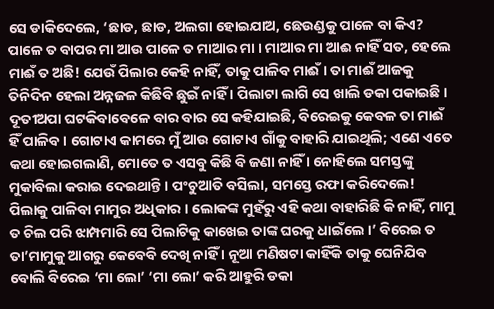ସେ ଡାକିଦେଲେ, ‘ଛାଡ, ଛାଡ, ଅଲଗା ହୋଇଯାଅ, ଛେଉଣ୍ଡକୁ ପାଳେ ବା କିଏ? ପାଳେ ତ ବାପର ମା ଆଉ ପାଳେ ତ ମାଆର ମା । ମାଆର ମା ଆଈ ନାହିଁ ସତ, ହେଲେ ମାଈଁ ତ ଅଛି! ଯେଉଁ ପିଲାର କେହି ନାହିଁ, ତାକୁ ପାଳିବ ମାଈଁ । ତା ମାଈଁ ଆଜକୁ ତିନିଦିନ ହେଲା ଅନ୍ନଜଳ କିଛିବି ଛୁଇଁ ନାହିଁ । ପିଲାଟା ଲାଗି ସେ ଖାଲି ଡକା ପକାଇଛି । ଦୂତୀଅପା ଘଟକିବାବେଳେ ବାର ବାର ସେ କହିଯାଇଛି, ବିରେଇକୁ କେବଳ ତା ମାଈଁ ହିଁ ପାଳିବ । ଗୋଟାଏ କାମରେ ମୁଁ ଆଉ ଗୋଟାଏ ଗାଁକୁ ବାହାରି ଯାଇଥିଲି; ଏଣେ ଏତେ କଥା ହୋଇଗଲାଣି, ମୋତେ ତ ଏସବୁ କିଛି ବି ଜଣା ନାହିଁ । ନୋହିଲେ ସମସ୍ତଙ୍କୁ ମୁକାବିଲା କରାଇ ଦେଇଥାନ୍ତି । ପଂଚୁଆତି ବସିଲା, ସମସ୍ତେ ରଫା କରିଦେଲେ! ପିଲାକୁ ପାଳିବା ମାମୁର ଅଧିକାର । ଲୋକଙ୍କ ମୁହଁରୁ ଏହି କଥା ବାହାରିଛି କି ନାହିଁ, ମାମୁ ତ ଚିଲ ପରି ଝାମ୍ପମାରି ସେ ପିଲାଟିକୁ କାଖେଇ ତାଙ୍କ ଘରକୁ ଧାଇଁଲେ ।’ ବିରେଇ ତ ତା’ମାମୁକୁ ଆଗରୁ କେବେବି ଦେଖି ନାହିଁ । ନୂଆ ମଣିଷଟା କାହିଁକି ତାକୁ ଘେନିଯିବ ବୋଲି ବିରେଇ ‘ମା ଲୋ’ ‘ମା ଲୋ’ କରି ଆହୁରି ଡକା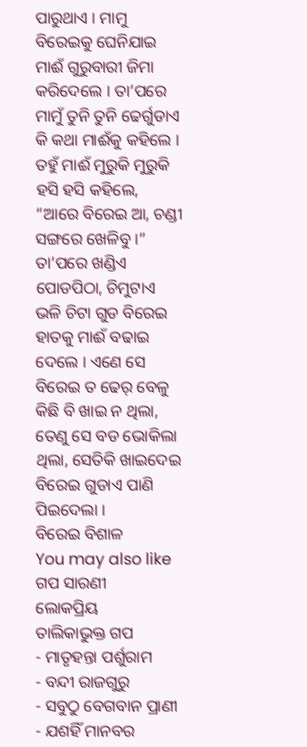ପାରୁଥାଏ । ମାମୁ ବିରେଇକୁ ଘେନିଯାଇ ମାଈଁ ଗୁରୁବାରୀ ଜିମା କରିଦେଲେ । ତା’ପରେ ମାମୁଁ ତୁନି ତୁନି ଢେର୍ଗୁଡାଏ କି କଥା ମାଈଁକୁ କହିଲେ । ତହୁଁ ମାଈଁ ମୁରୁକି ମୁରୁକି ହସି ହସି କହିଲେ, “ଆରେ ବିରେଇ ଆ, ଚଣ୍ଡୀ ସଙ୍ଗରେ ଖେଳିବୁ ।” ତା’ପରେ ଖଣ୍ଡିଏ ପୋଡପିଠା, ଚିମୁଟାଏ ଭଳି ଚିଟା ଗୁଡ ବିରେଇ ହାତକୁ ମାଈଁ ବଢାଇ ଦେଲେ । ଏଣେ ସେ ବିରେଇ ତ ଢେର୍ ବେଳୁ କିଛି ବି ଖାଇ ନ ଥିଲା, ତେଣୁ ସେ ବଡ ଭୋକିଲା ଥିଲା, ସେତିକି ଖାଇଦେଇ ବିରେଇ ଗୁଡାଏ ପାଣି ପିଇଦେଲା ।
ବିରେଇ ବିଶାଳ
You may also like
ଗପ ସାରଣୀ
ଲୋକପ୍ରିୟ
ତାଲିକାଭୁକ୍ତ ଗପ
- ମାତୃହନ୍ତା ପର୍ଶୁରାମ
- ବନ୍ଦୀ ରାଜଗୁରୁ
- ସବୁଠୁ ବେଗବାନ ପ୍ରାଣୀ
- ଯଶହିଁ ମାନବର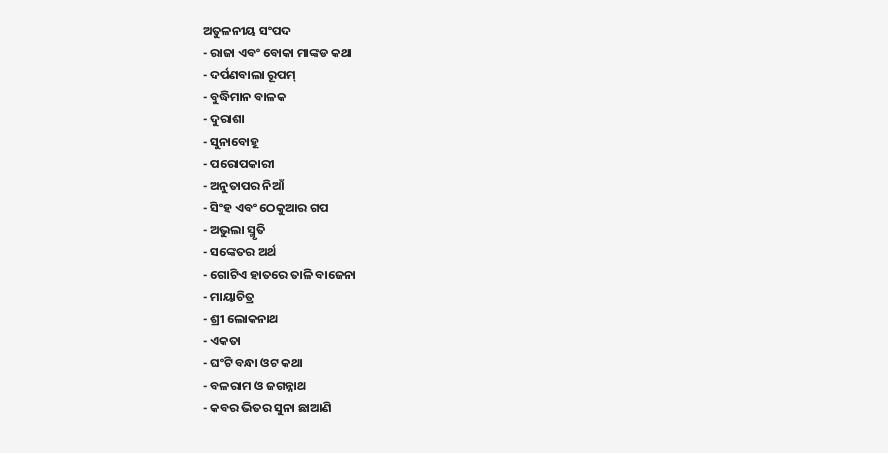ଅତୁଳନୀୟ ସଂପଦ
- ରାଜା ଏବଂ ବୋକା ମାଙ୍କଡ କଥା
- ଦର୍ପଣବାଲା ରୂପମ୍
- ବୁଦ୍ଧିମାନ ବାଳକ
- ଦୁରାଶା
- ସୁନାବୋହୂ
- ପରୋପକାରୀ
- ଅନୁତାପର ନିଆଁ
- ସିଂହ ଏବଂ ଠେକୁଆର ଗପ
- ଅଭୁଲା ସ୍ମୃତି
- ସଙ୍କେତର ଅର୍ଥ
- ଗୋଟିଏ ହାତରେ ତାଳି ବାଜେନା
- ମାୟାଚିତ୍ର
- ଶ୍ରୀ ଲୋକନାଥ
- ଏକତା
- ଘଂଟି ବନ୍ଧା ଓଟ କଥା
- ବଳରାମ ଓ ଜଗନ୍ନାଥ
- କବର ଭିତର ସୁନା ଛାଆଣି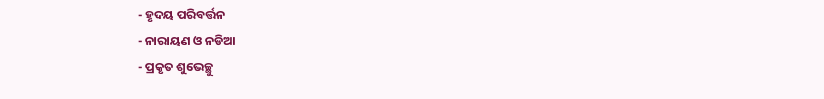- ହୃଦୟ ପରିବର୍ତ୍ତନ
- ନାରାୟଣ ଓ ନଡିଆ
- ପ୍ରକୃତ ଶୁଭେଚ୍ଛୁ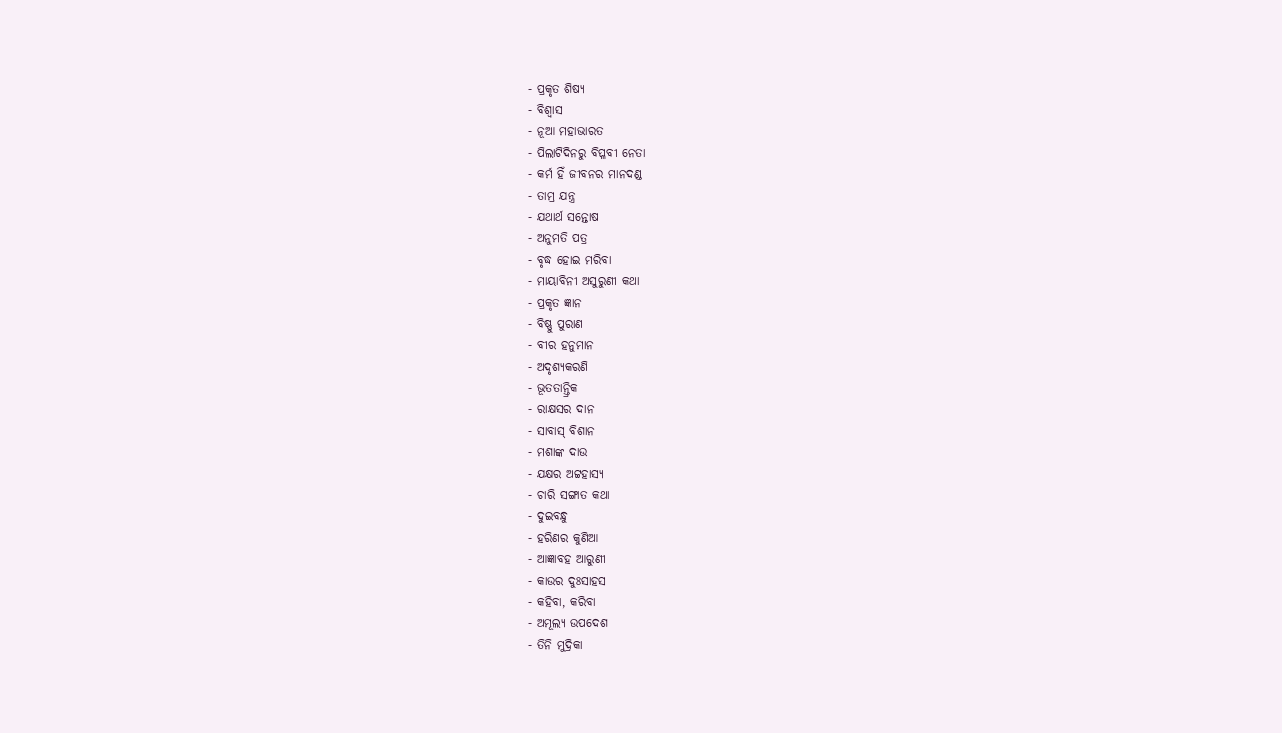- ପ୍ରକୃତ ଶିଷ୍ୟ
- ବିଶ୍ୱାସ
- ନୂଆ ମହାଭାରତ
- ପିଲାଟିଦିନରୁ ବିପ୍ଳବୀ ନେତା
- କର୍ମ ହିଁ ଜୀବନର ମାନଦଣ୍ଡ
- ତାମ୍ର ଯନ୍ତ୍ର
- ଯଥାର୍ଥ ସନ୍ତୋଷ
- ଅନୁମତି ପତ୍ର
- ବୃଦ୍ଧ ହୋଇ ମରିବା
- ମାୟାବିନୀ ଅସୁରୁଣୀ କଥା
- ପ୍ରକୃତ ଜ୍ଞାନ
- ବିଷ୍ଣୁ ପୁରାଣ
- ବୀର ହନୁମାନ
- ଅଦୃଶ୍ୟକରଣି
- ଭୂତତାନ୍ତ୍ରିକ
- ରାକ୍ଷସର ଦାନ
- ସାବାସ୍ ବିଶାନ
- ମଶାଙ୍କ ଦାଉ
- ଯକ୍ଷର ଅଟ୍ଟହାସ୍ୟ
- ଚାରି ସଙ୍ଗାତ କଥା
- ଦୁଇବନ୍ଧୁ
- ହରିଣର କୁଣିଆ
- ଆଜ୍ଞାବହ ଆରୁଣୀ
- କାଉର ଦୁଃସାହସ
- କହିବା, କରିବା
- ଅମୂଲ୍ୟ ଉପଦେଶ
- ତିନି ମୁଦ୍ରିକା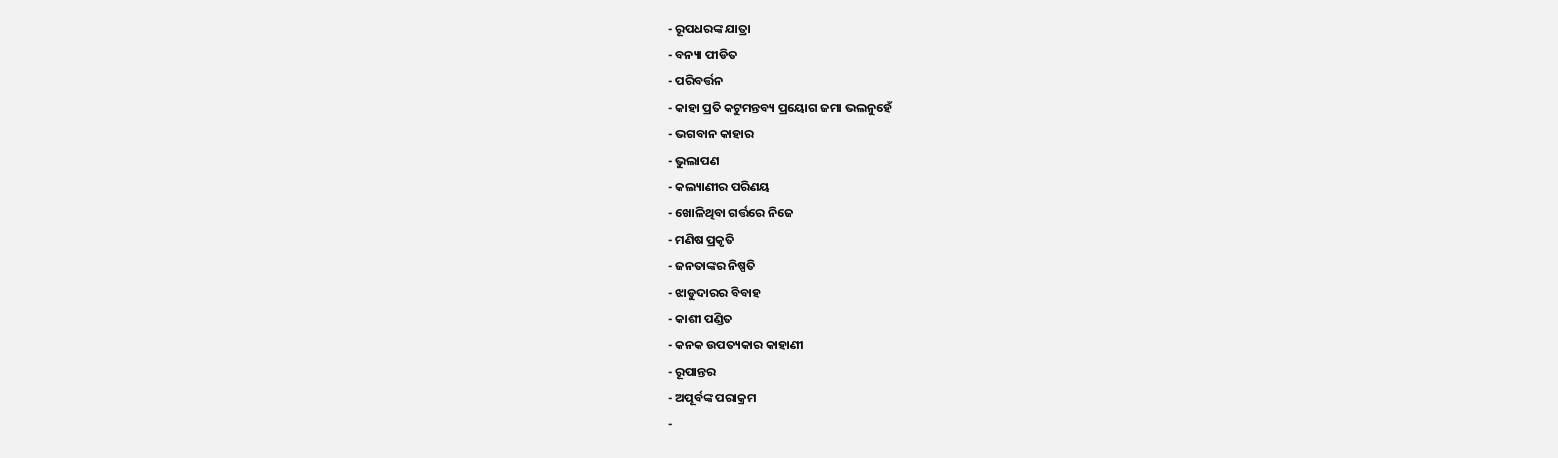- ରୂପଧରଙ୍କ ଯାତ୍ରା
- ବନ୍ୟା ପୀଡିତ
- ପରିବର୍ତ୍ତନ
- କାହା ପ୍ରତି କଟୁମନ୍ତବ୍ୟ ପ୍ରୟୋଗ ଜମା ଭଲନୁହେଁ
- ଭଗବାନ କାହାର
- ଭୁଲାପଣ
- କଲ୍ୟାଣୀର ପରିଣୟ
- ଖୋଳିଥିବା ଗର୍ତ୍ତରେ ନିଜେ
- ମଣିଷ ପ୍ରକୃତି
- ଜନତାଙ୍କର ନିଷ୍ପତି
- ଝାଡୁଦାରର ବିବାହ
- କାଶୀ ପଣ୍ଡିତ
- କନକ ଉପତ୍ୟକାର କାହାଣୀ
- ରୂପାନ୍ତର
- ଅପୂର୍ବଙ୍କ ପରାକ୍ରମ
-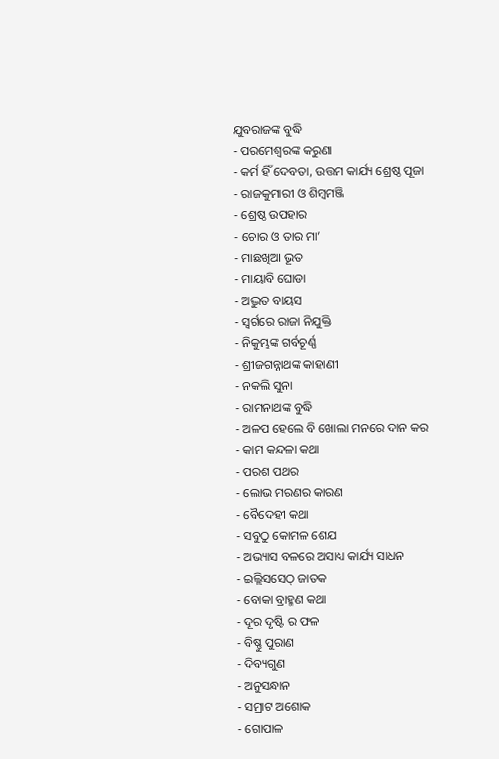ଯୁବରାଜଙ୍କ ବୁଦ୍ଧି
- ପରମେଶ୍ୱରଙ୍କ କରୁଣା
- କର୍ମ ହିଁ ଦେବତା, ଉତ୍ତମ କାର୍ଯ୍ୟ ଶ୍ରେଷ୍ଠ ପୂଜା
- ରାଜକୁମାରୀ ଓ ଶିମ୍ବମଞ୍ଜି
- ଶ୍ରେଷ୍ଠ ଉପହାର
- ଚୋର ଓ ତାର ମା’
- ମାଛଖିଆ ଭୂତ
- ମାୟାବି ଘୋଡା
- ଅଦ୍ଭୁତ ବାୟସ
- ସ୍ୱର୍ଗରେ ରାଜା ନିଯୁକ୍ତି
- ନିକୁମ୍ଭଙ୍କ ଗର୍ବଚୂର୍ଣ୍ଣ
- ଶ୍ରୀଜଗନ୍ନାଥଙ୍କ କାହାଣୀ
- ନକଲି ସୁନା
- ରାମନାଥଙ୍କ ବୁଦ୍ଧି
- ଅଳପ ହେଲେ ବି ଖୋଲା ମନରେ ଦାନ କର
- କାମ କନ୍ଦଳା କଥା
- ପରଶ ପଥର
- ଲୋଭ ମରଣର କାରଣ
- ବୈଦେହୀ କଥା
- ସବୁଠୁ କୋମଳ ଶେଯ
- ଅଭ୍ୟାସ ବଳରେ ଅସାଧ୍ୟ କାର୍ଯ୍ୟ ସାଧନ
- ଇଲ୍ଲିସସେଠ୍ ଜାତକ
- ବୋକା ବ୍ରାହ୍ମଣ କଥା
- ଦୂର ଦୃଷ୍ଟି ର ଫଳ
- ବିଷ୍ଣୁ ପୁରାଣ
- ଦିବ୍ୟଗୁଣ
- ଅନୁସନ୍ଧାନ
- ସମ୍ରାଟ ଅଶୋକ
- ଗୋପାଳ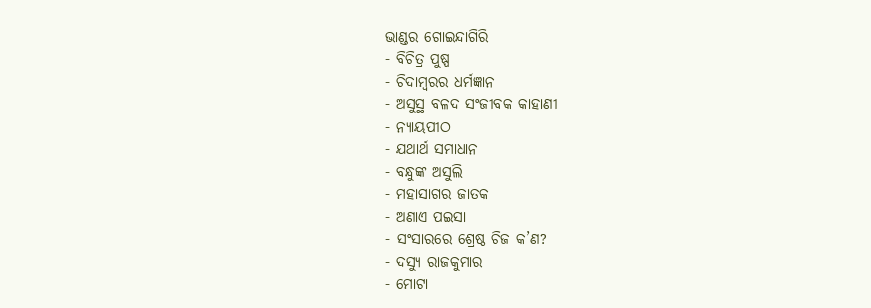ଭାଣ୍ଡର ଗୋଇନ୍ଦାଗିରି
- ବିଚିତ୍ର ପୁଷ୍ପ
- ଚିଦାମ୍ବରର ଧର୍ମଜ୍ଞାନ
- ଅସୁସ୍ଥ ବଳଦ ସଂଜୀବକ କାହାଣୀ
- ନ୍ୟାୟପୀଠ
- ଯଥାର୍ଥ ସମାଧାନ
- ବନ୍ଧୁଙ୍କ ଅସୁଲି
- ମହାସାଗର ଜାତକ
- ଅଣାଏ ପଇସା
- ସଂସାରରେ ଶ୍ରେଷ୍ଠ ଚିଜ କ’ଣ?
- ଦସ୍ୟୁ ରାଜକୁମାର
- ମୋଟା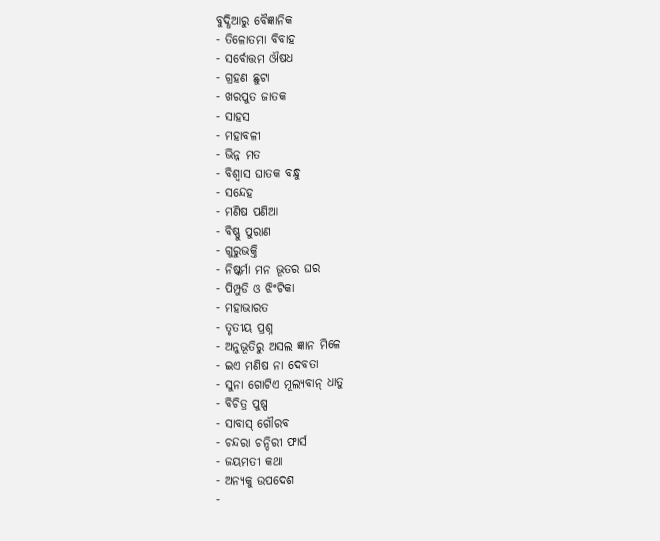ବୁଦ୍ଧିଆରୁ ବୈଜ୍ଞାନିକ
- ତିଳୋତମା ବିବାହ
- ସର୍ବୋତ୍ତମ ଔଷଧ
- ଗ୍ରହଣ ଛୁଟା
- ଖରପୁତ ଜାତକ
- ସାହସ
- ମହାବଳୀ
- ଭିନ୍ନ ମତ
- ବିଶ୍ୱାସ ଘାତକ ବନ୍ଧୁ
- ସନ୍ଦେହ
- ମଣିଷ ପଣିଆ
- ବିଷ୍ଣୁ ପୁରାଣ
- ଗୁରୁଭକ୍ତି
- ନିଷ୍କର୍ମା ମନ ଭୂତର ଘର
- ପିମ୍ପୁଡି ଓ ଝିଂଟିକା
- ମହାଭାରତ
- ତୃତୀୟ ପ୍ରଶ୍ନ
- ଅନୁଭୂତିରୁ ଅସଲ ଜ୍ଞାନ ମିଳେ
- ଇଏ ମଣିଷ ନା ଦେବତା
- ସୁନା ଗୋଟିଏ ମୂଲ୍ୟବାନ୍ ଧାତୁ
- ବିଚିତ୍ର ପୁଷ୍ପ
- ସାବାସ୍ ଗୌରବ
- ଚନ୍ଦରା ଚନ୍ଦିରୀ ଫାର୍ସ
- ଜୟମତୀ କଥା
- ଅନ୍ୟକୁ ଉପଦେଶ
-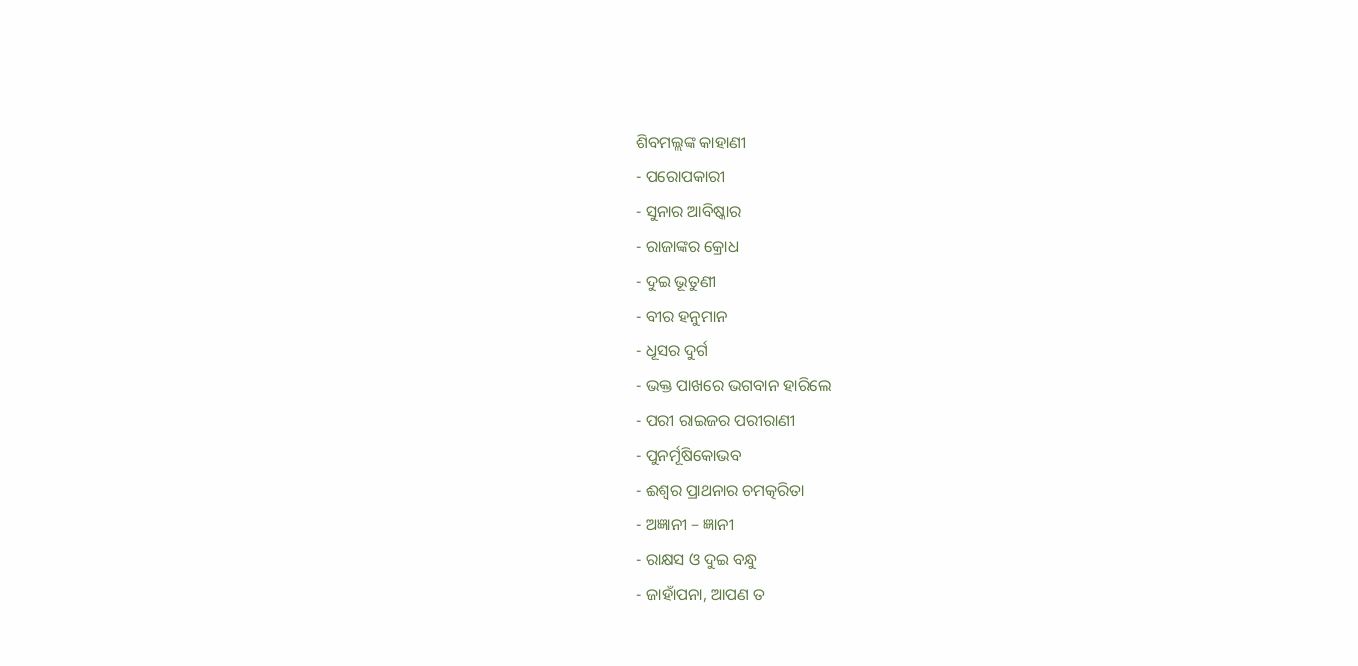ଶିବମଲ୍ଲଙ୍କ କାହାଣୀ
- ପରୋପକାରୀ
- ସୁନାର ଆବିଷ୍କାର
- ରାଜାଙ୍କର କ୍ରୋଧ
- ଦୁଇ ଭୂତୁଣୀ
- ବୀର ହନୁମାନ
- ଧୂସର ଦୁର୍ଗ
- ଭକ୍ତ ପାଖରେ ଭଗବାନ ହାରିଲେ
- ପରୀ ରାଇଜର ପରୀରାଣୀ
- ପୁନର୍ମୂଷିକୋଭବ
- ଈଶ୍ୱର ପ୍ରାଥନାର ଚମତ୍କରିତା
- ଅଜ୍ଞାନୀ – ଜ୍ଞାନୀ
- ରାକ୍ଷସ ଓ ଦୁଇ ବନ୍ଧୁ
- ଜାହାଁପନା, ଆପଣ ତ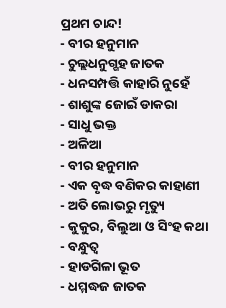ପ୍ରଥମ ଚାନ୍ଦ!
- ବୀର ହନୁମାନ
- ଚୁଲ୍ଲଧନୁଗ୍ଗହ ଜାତକ
- ଧନସମ୍ପତ୍ତି କାହାରି ନୁହେଁ
- ଶାଶୁଙ୍କ ଜୋଇଁ ଡାକରା
- ସାଧୁ ଭକ୍ତ
- ଅଳିଆ
- ବୀର ହନୁମାନ
- ଏକ ବୃଦ୍ଧ ବଣିକର କାହାଣୀ
- ଅତି ଲୋଭରୁ ମୃତ୍ୟୁ
- କୁକୁର, ବିଲୁଆ ଓ ସିଂହ କଥା
- ବନ୍ଧୁତ୍ୱ
- ହାଡଗିଳା ଭୂତ
- ଧମ୍ମଦ୍ଧଜ ଜାତକ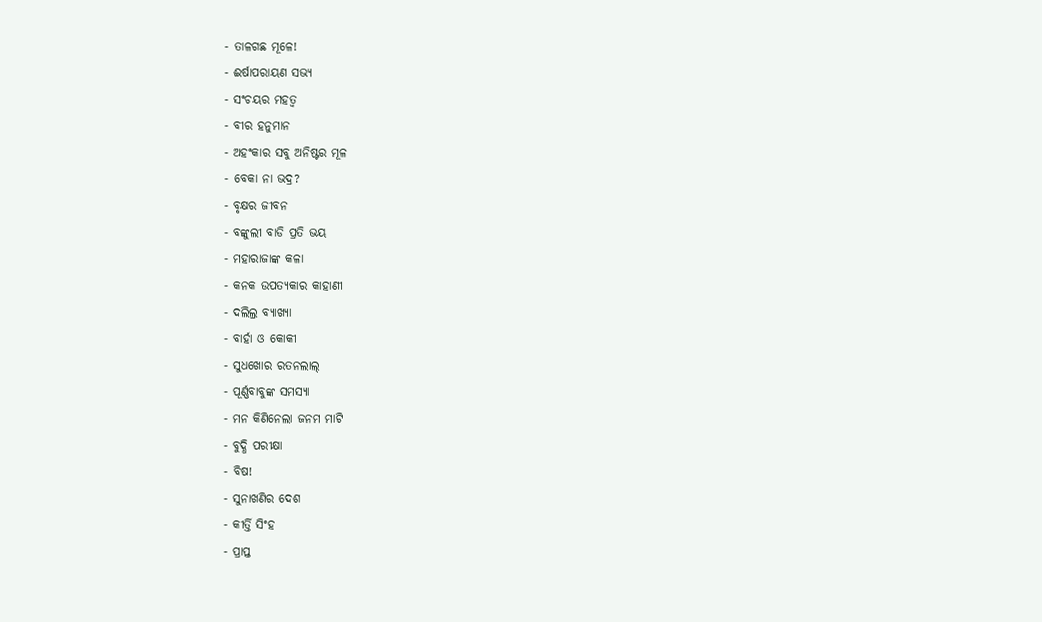- ତାଳଗଛ ମୂଳେ!
- ଈର୍ଷାପରାୟଣ ସଭ୍ୟ
- ସଂଚୟର ମହତ୍ୱ
- ବୀର ହନୁମାନ
- ଅହଂକାର ସବୁ ଅନିଷ୍ଟର ମୂଳ
- ବେକା ନା ଭଦ୍ର?
- ବୃକ୍ଷର ଜୀବନ
- ବଙ୍କୁଲୀ ବାଡି ପ୍ରତି ଭୟ
- ମହାରାଜାଙ୍କ କଳା
- କନକ ଉପତ୍ୟକାର କାହାଣୀ
- ଦଲିଲ୍ର ବ୍ୟାଖ୍ୟା
- ବାର୍ହା ଓ କୋକୀ
- ସୁଧଖୋର ରତନଲାଲ୍
- ପୂର୍ଣ୍ଣବାବୁଙ୍କ ସମସ୍ୟା
- ମନ କିଣିନେଲା ଜନମ ମାଟି
- ବୁଦ୍ଧି ପରୀକ୍ଷା
- ବିଷ!
- ସୁନାଖଣିର ଦେଶ
- କୀର୍ତ୍ତି ସିଂହ
- ପ୍ରାପ୍ତ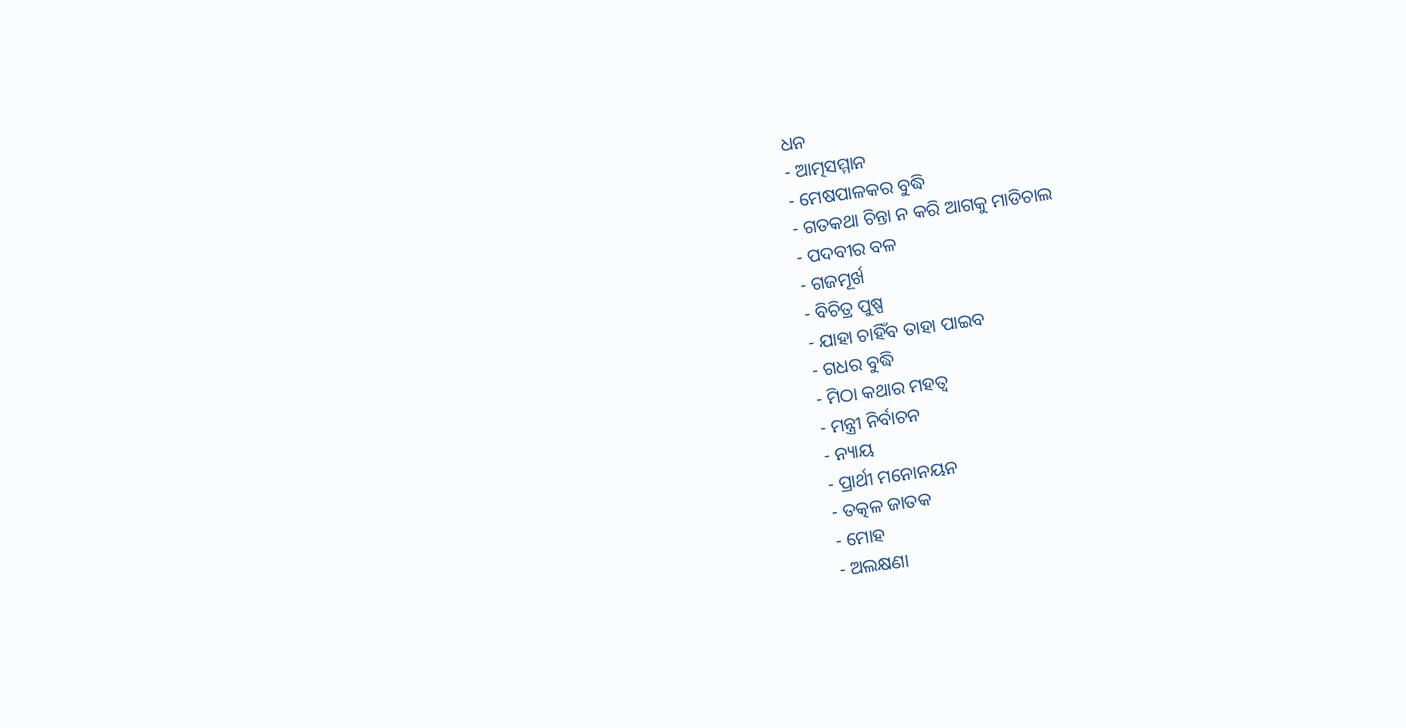ଧନ
- ଆତ୍ମସମ୍ମାନ
- ମେଷପାଳକର ବୁଦ୍ଧି
- ଗତକଥା ଚିନ୍ତା ନ କରି ଆଗକୁ ମାଡିଚାଲ
- ପଦବୀର ବଳ
- ଗଜମୂର୍ଖ
- ବିଚିତ୍ର ପୁଷ୍ପ
- ଯାହା ଚାହିଁବ ତାହା ପାଇବ
- ଗଧର ବୁଦ୍ଧି
- ମିଠା କଥାର ମହତ୍ୱ
- ମନ୍ତ୍ରୀ ନିର୍ବାଚନ
- ନ୍ୟାୟ
- ପ୍ରାର୍ଥୀ ମନୋନୟନ
- ତତ୍କଳ ଜାତକ
- ମୋହ
- ଅଲକ୍ଷଣା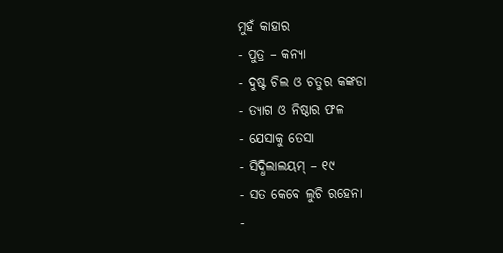ମୁହଁ କାହାର
- ପୁତ୍ର – କନ୍ୟା
- ଦୁଷ୍ଟ ଚିଲ ଓ ଚତୁର କଙ୍କଡା
- ତ୍ୟାଗ ଓ ନିଷ୍ଠାର ଫଳ
- ଯେସାକୁ ତେସା
- ସିଦ୍ଧିଲାଲୟମ୍ – ୧୯
- ସତ କେବେ ଲୁଚି ରହେନା
-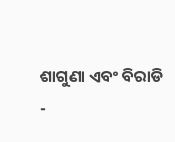ଶାଗୁଣା ଏବଂ ବିରାଡି
-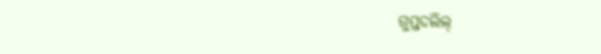ଗୁପ୍ତଦଲିଲ୍